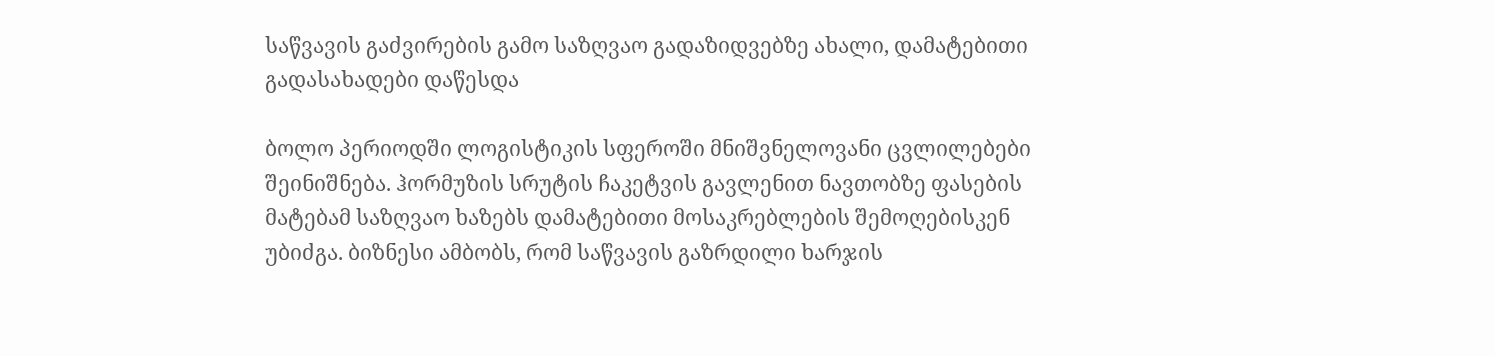საწვავის გაძვირების გამო საზღვაო გადაზიდვებზე ახალი, დამატებითი გადასახადები დაწესდა

ბოლო პერიოდში ლოგისტიკის სფეროში მნიშვნელოვანი ცვლილებები შეინიშნება. ჰორმუზის სრუტის ჩაკეტვის გავლენით ნავთობზე ფასების მატებამ საზღვაო ხაზებს დამატებითი მოსაკრებლების შემოღებისკენ უბიძგა. ბიზნესი ამბობს, რომ საწვავის გაზრდილი ხარჯის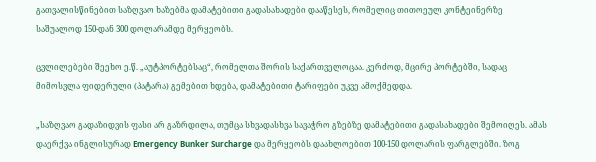გათვალისწინებით საზღვაო ხაზებმა დამატებითი გადასახადები დააწესეს, რომელიც თითოეულ კონტეინერზე საშუალოდ 150-დან 300 დოლარამდე მერყეობს.

ცვლილებები შეეხო ე.წ. „აუტპორტებსაც“, რომელთა შორის საქართველოცაა. კერძოდ, მცირე პორტებში, სადაც მიმოსვლა ფიდერული (პატარა) გემებით ხდება, დამატებითი ტარიფები უკვე ამოქმედდა.

„საზღვაო გადაზიდვის ფასი არ გაზრდილა, თუმცა სხვადასხვა სავაჭრო გზებზე დამატებითი გადასახადები შემოიღეს. ამას დაერქვა ინგლისურად Emergency Bunker Surcharge და მერყეობს დაახლოებით 100-150 დოლარის ფარგლებში. ზოგ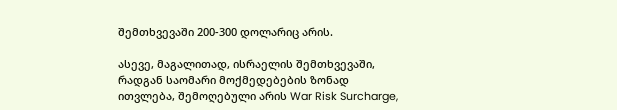შემთხვევაში 200-300 დოლარიც არის.

ასევე, მაგალითად, ისრაელის შემთხვევაში, რადგან საომარი მოქმედებების ზონად ითვლება, შემოღებული არის War Risk Surcharge,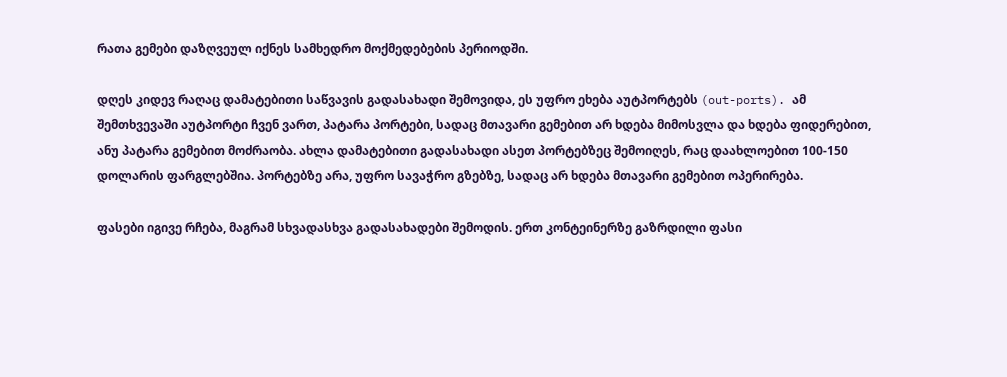რათა გემები დაზღვეულ იქნეს სამხედრო მოქმედებების პერიოდში.

დღეს კიდევ რაღაც დამატებითი საწვავის გადასახადი შემოვიდა, ეს უფრო ეხება აუტპორტებს (out-ports). ამ შემთხვევაში აუტპორტი ჩვენ ვართ, პატარა პორტები, სადაც მთავარი გემებით არ ხდება მიმოსვლა და ხდება ფიდერებით, ანუ პატარა გემებით მოძრაობა. ახლა დამატებითი გადასახადი ასეთ პორტებზეც შემოიღეს, რაც დაახლოებით 100-150 დოლარის ფარგლებშია. პორტებზე არა, უფრო სავაჭრო გზებზე, სადაც არ ხდება მთავარი გემებით ოპერირება.

ფასები იგივე რჩება, მაგრამ სხვადასხვა გადასახადები შემოდის. ერთ კონტეინერზე გაზრდილი ფასი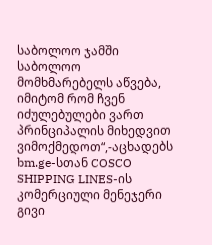საბოლოო ჯამში საბოლოო მომხმარებელს აწვება, იმიტომ რომ ჩვენ იძულებულები ვართ პრინციპალის მიხედვით ვიმოქმედოთ“,-აცხადებს bm.ge-სთან COSCO SHIPPING LINES-ის კომერციული მენეჯერი გივი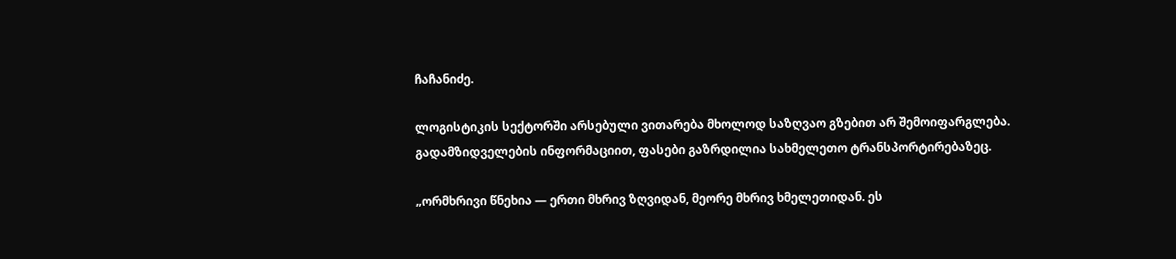ჩაჩანიძე.

ლოგისტიკის სექტორში არსებული ვითარება მხოლოდ საზღვაო გზებით არ შემოიფარგლება. გადამზიდველების ინფორმაციით, ფასები გაზრდილია სახმელეთო ტრანსპორტირებაზეც.

„ორმხრივი წნეხია — ერთი მხრივ ზღვიდან, მეორე მხრივ ხმელეთიდან. ეს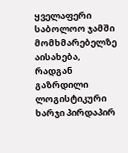ყველაფერი საბოლოო ჯამში მომხმარებელზე აისახება, რადგან გაზრდილი ლოგისტიკური ხარჯი პირდაპირ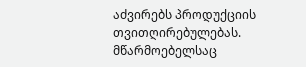აძვირებს პროდუქციის თვითღირებულებას. მწარმოებელსაც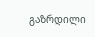გაზრდილი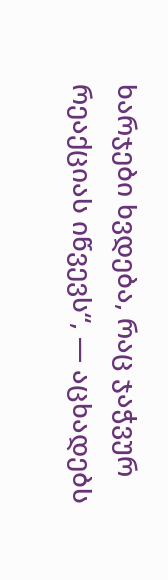ხარჯები ხვდება, რაც ჯაჭვურ რეაქციას იწვევს“, — აცხადებს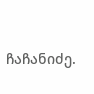ჩაჩანიძე.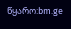წყარო:bm.ge